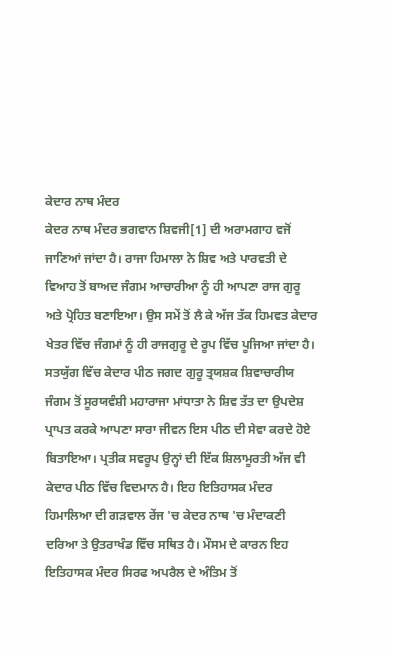ਕੇਦਾਰ ਨਾਥ ਮੰਦਰ
ਕੇਦਰ ਨਾਥ ਮੰਦਰ ਭਗਵਾਨ ਸ਼ਿਵਜੀ[1] ਦੀ ਅਰਾਮਗਾਹ ਵਜੋਂ ਜਾਣਿਆਂ ਜਾਂਦਾ ਹੈ। ਰਾਜਾ ਹਿਮਾਲਾ ਨੇ ਸ਼ਿਵ ਅਤੇ ਪਾਰਵਤੀ ਦੇ ਵਿਆਹ ਤੋਂ ਬਾਅਦ ਜੰਗਮ ਆਚਾਰੀਆ ਨੂੰ ਹੀ ਆਪਣਾ ਰਾਜ ਗੁਰੂ ਅਤੇ ਪ੍ਰੋਹਿਤ ਬਣਾਇਆ। ਉਸ ਸਮੇਂ ਤੋਂ ਲੈ ਕੇ ਅੱਜ ਤੱਕ ਹਿਮਵਤ ਕੇਦਾਰ ਖੇਤਰ ਵਿੱਚ ਜੰਗਮਾਂ ਨੂੰ ਹੀ ਰਾਜਗੁਰੂ ਦੇ ਰੂਪ ਵਿੱਚ ਪੂਜਿਆ ਜਾਂਦਾ ਹੈ। ਸਤਯੁੱਗ ਵਿੱਚ ਕੇਦਾਰ ਪੀਠ ਜਗਦ ਗੁਰੂ ਤ੍ਰਯਸ਼ਕ ਸ਼ਿਵਾਚਾਰੀਯ ਜੰਗਮ ਤੋਂ ਸੂਰਯਵੰਸ਼ੀ ਮਹਾਰਾਜਾ ਮਾਂਧਾਤਾ ਨੇ ਸ਼ਿਵ ਤੱਤ ਦਾ ਉਪਦੇਸ਼ ਪ੍ਰਾਪਤ ਕਰਕੇ ਆਪਣਾ ਸਾਰਾ ਜੀਵਨ ਇਸ ਪੀਠ ਦੀ ਸੇਵਾ ਕਰਦੇ ਹੋਏ ਬਿਤਾਇਆ। ਪ੍ਰਤੀਕ ਸਵਰੂਪ ਉਨ੍ਹਾਂ ਦੀ ਇੱਕ ਸ਼ਿਲਾਮੂਰਤੀ ਅੱਜ ਵੀ ਕੇਦਾਰ ਪੀਠ ਵਿੱਚ ਵਿਦਮਾਨ ਹੈ। ਇਹ ਇਤਿਹਾਸਕ ਮੰਦਰ ਹਿਮਾਲਿਆ ਦੀ ਗੜਵਾਲ ਰੇਂਜ 'ਚ ਕੇਦਰ ਨਾਥ 'ਚ ਮੰਦਾਕਣੀ ਦਰਿਆ ਤੇ ਉਤਰਾਖੰਡ ਵਿੱਚ ਸਥਿਤ ਹੈ। ਮੌਸਮ ਦੇ ਕਾਰਨ ਇਹ ਇਤਿਹਾਸਕ ਮੰਦਰ ਸਿਰਫ ਅਪਰੈਲ ਦੇ ਅੰਤਿਮ ਤੋਂ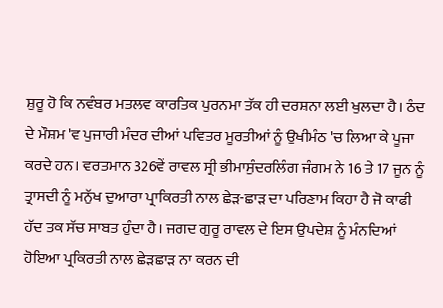ਸ਼ੁਰੂ ਹੋ ਕਿ ਨਵੰਬਰ ਮਤਲਵ ਕਾਰਤਿਕ ਪੁਰਨਮਾ ਤੱਕ ਹੀ ਦਰਸ਼ਨਾ ਲਈ ਖੁਲਦਾ ਹੈ। ਠੰਦ ਦੇ ਮੌਸ਼ਮ 'ਵ ਪੁਜਾਰੀ ਮੰਦਰ ਦੀਆਂ ਪਵਿਤਰ ਮੂਰਤੀਆਂ ਨੂੰ ਉਖੀਮੰਠ 'ਚ ਲਿਆ ਕੇ ਪੂਜਾ ਕਰਦੇ ਹਨ। ਵਰਤਮਾਨ 326ਵੇਂ ਰਾਵਲ ਸ੍ਰੀ ਭੀਮਾਸੁੰਦਰਲਿੰਗ ਜੰਗਮ ਨੇ 16 ਤੇ 17 ਜੂਨ ਨੂੰ ਤ੍ਰਾਸਦੀ ਨੂੰ ਮਨੁੱਖ ਦੁਆਰਾ ਪ੍ਰਾਕਿਰਤੀ ਨਾਲ ਛੇੜ-ਛਾੜ ਦਾ ਪਰਿਣਾਮ ਕਿਹਾ ਹੈ ਜੋ ਕਾਫੀ ਹੱਦ ਤਕ ਸੱਚ ਸਾਬਤ ਹੁੰਦਾ ਹੈ। ਜਗਦ ਗੁਰੂ ਰਾਵਲ ਦੇ ਇਸ ਉਪਦੇਸ਼ ਨੂੰ ਮੰਨਦਿਆਂ ਹੋਇਆ ਪ੍ਰਕਿਰਤੀ ਨਾਲ ਛੇੜਛਾੜ ਨਾ ਕਰਨ ਦੀ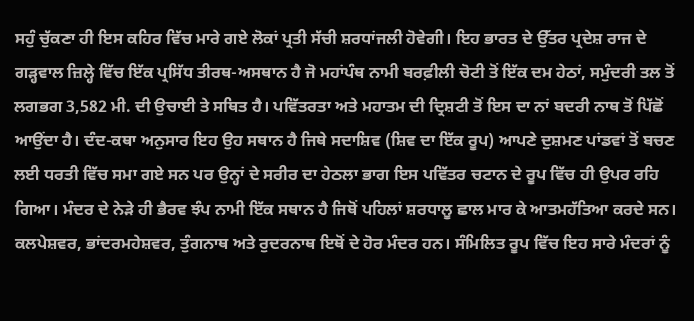ਸਹੁੰ ਚੁੱਕਣਾ ਹੀ ਇਸ ਕਹਿਰ ਵਿੱਚ ਮਾਰੇ ਗਏ ਲੋਕਾਂ ਪ੍ਰਤੀ ਸੱਚੀ ਸ਼ਰਧਾਂਜਲੀ ਹੋਵੇਗੀ। ਇਹ ਭਾਰਤ ਦੇ ਉੱਤਰ ਪ੍ਰਦੇਸ਼ ਰਾਜ ਦੇ ਗੜ੍ਹਵਾਲ ਜ਼ਿਲ੍ਹੇ ਵਿੱਚ ਇੱਕ ਪ੍ਰਸਿੱਧ ਤੀਰਥ-ਅਸਥਾਨ ਹੈ ਜੋ ਮਹਾਂਪੰਥ ਨਾਮੀ ਬਰਫ਼ੀਲੀ ਚੋਟੀ ਤੋਂ ਇੱਕ ਦਮ ਹੇਠਾਂ, ਸਮੁੰਦਰੀ ਤਲ ਤੋਂ ਲਗਭਗ 3,582 ਮੀ. ਦੀ ਉਚਾਈ ਤੇ ਸਥਿਤ ਹੈ। ਪਵਿੱਤਰਤਾ ਅਤੇ ਮਹਾਤਮ ਦੀ ਦ੍ਰਿਸ਼ਟੀ ਤੋਂ ਇਸ ਦਾ ਨਾਂ ਬਦਰੀ ਨਾਥ ਤੋਂ ਪਿੱਛੋਂ ਆਉਂਦਾ ਹੈ। ਦੰਦ-ਕਥਾ ਅਨੁਸਾਰ ਇਹ ਉਹ ਸਥਾਨ ਹੈ ਜਿਥੇ ਸਦਾਸ਼ਿਵ (ਸ਼ਿਵ ਦਾ ਇੱਕ ਰੂਪ) ਆਪਣੇ ਦੁਸ਼ਮਣ ਪਾਂਡਵਾਂ ਤੋਂ ਬਚਣ ਲਈ ਧਰਤੀ ਵਿੱਚ ਸਮਾ ਗਏ ਸਨ ਪਰ ਉਨ੍ਹਾਂ ਦੇ ਸਰੀਰ ਦਾ ਹੇਠਲਾ ਭਾਗ ਇਸ ਪਵਿੱਤਰ ਚਟਾਨ ਦੇ ਰੂਪ ਵਿੱਚ ਹੀ ਉਪਰ ਰਹਿ ਗਿਆ। ਮੰਦਰ ਦੇ ਨੇੜੇ ਹੀ ਭੈਰਵ ਝੰਪ ਨਾਮੀ ਇੱਕ ਸਥਾਨ ਹੈ ਜਿਥੋਂ ਪਹਿਲਾਂ ਸ਼ਰਧਾਲੂ ਛਾਲ ਮਾਰ ਕੇ ਆਤਮਹੱਤਿਆ ਕਰਦੇ ਸਨ। ਕਲਪੇਸ਼ਵਰ, ਭਾਂਦਰਮਹੇਸ਼ਵਰ, ਤੁੰਗਨਾਥ ਅਤੇ ਰੁਦਰਨਾਥ ਇਥੋਂ ਦੇ ਹੋਰ ਮੰਦਰ ਹਨ। ਸੰਮਿਲਿਤ ਰੂਪ ਵਿੱਚ ਇਹ ਸਾਰੇ ਮੰਦਰਾਂ ਨੂੰ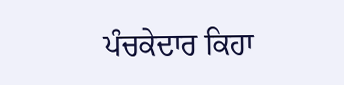ਪੰਚਕੇਦਾਰ ਕਿਹਾ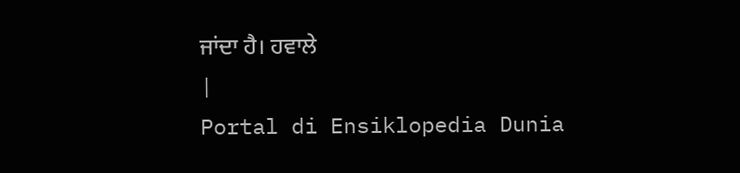ਜਾਂਦਾ ਹੈ। ਹਵਾਲੇ
|
Portal di Ensiklopedia Dunia